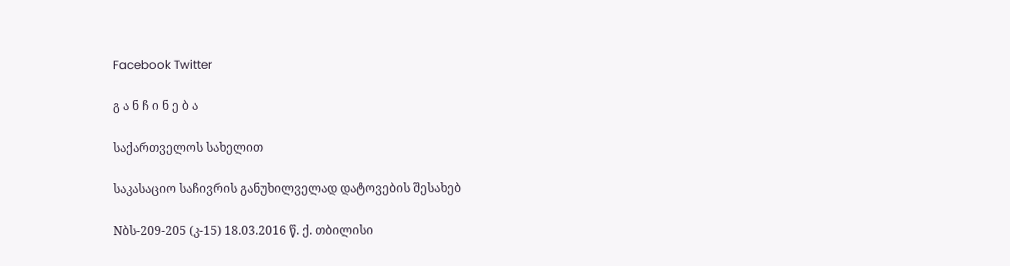Facebook Twitter

გ ა ნ ჩ ი ნ ე ბ ა

საქართველოს სახელით

საკასაციო საჩივრის განუხილველად დატოვების შესახებ

Nბს-209-205 (კ-15) 18.03.2016 წ. ქ. თბილისი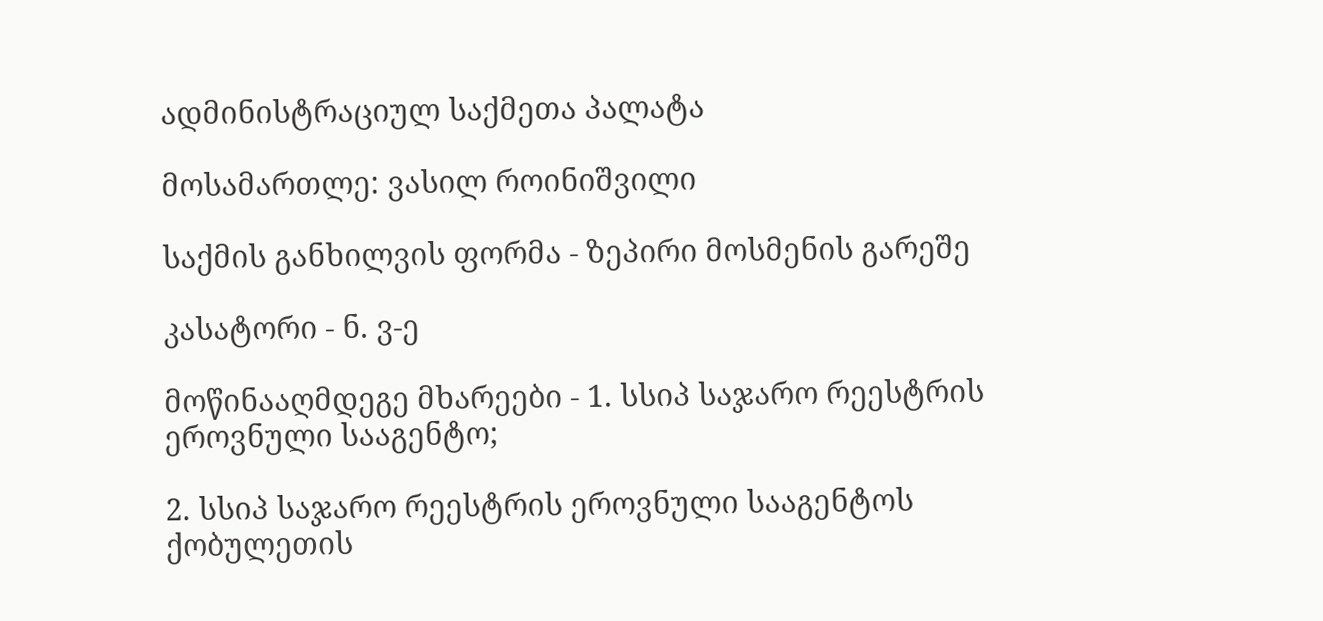ადმინისტრაციულ საქმეთა პალატა

მოსამართლე: ვასილ როინიშვილი

საქმის განხილვის ფორმა - ზეპირი მოსმენის გარეშე

კასატორი - ნ. ვ-ე

მოწინააღმდეგე მხარეები - 1. სსიპ საჯარო რეესტრის ეროვნული სააგენტო;

2. სსიპ საჯარო რეესტრის ეროვნული სააგენტოს ქობულეთის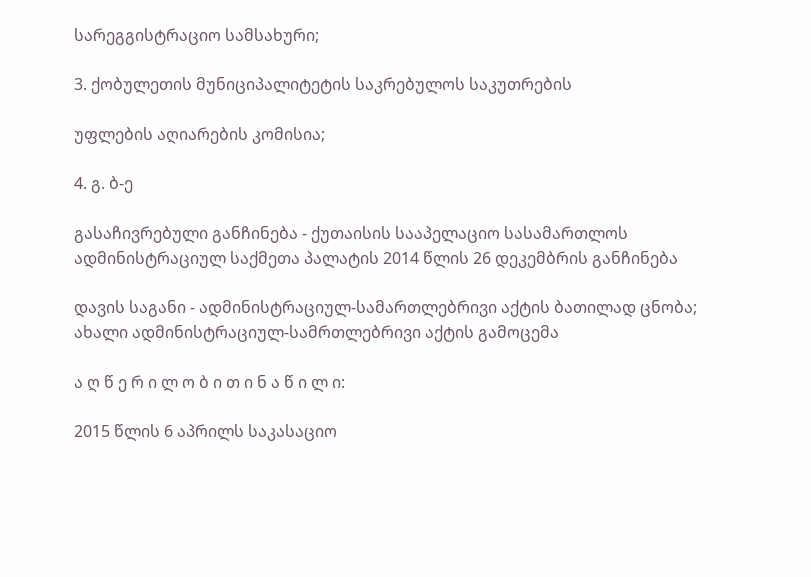სარეგგისტრაციო სამსახური;

3. ქობულეთის მუნიციპალიტეტის საკრებულოს საკუთრების

უფლების აღიარების კომისია;

4. გ. ბ-ე

გასაჩივრებული განჩინება - ქუთაისის სააპელაციო სასამართლოს ადმინისტრაციულ საქმეთა პალატის 2014 წლის 26 დეკემბრის განჩინება

დავის საგანი - ადმინისტრაციულ-სამართლებრივი აქტის ბათილად ცნობა; ახალი ადმინისტრაციულ-სამრთლებრივი აქტის გამოცემა

ა ღ წ ე რ ი ლ ო ბ ი თ ი ნ ა წ ი ლ ი:

2015 წლის 6 აპრილს საკასაციო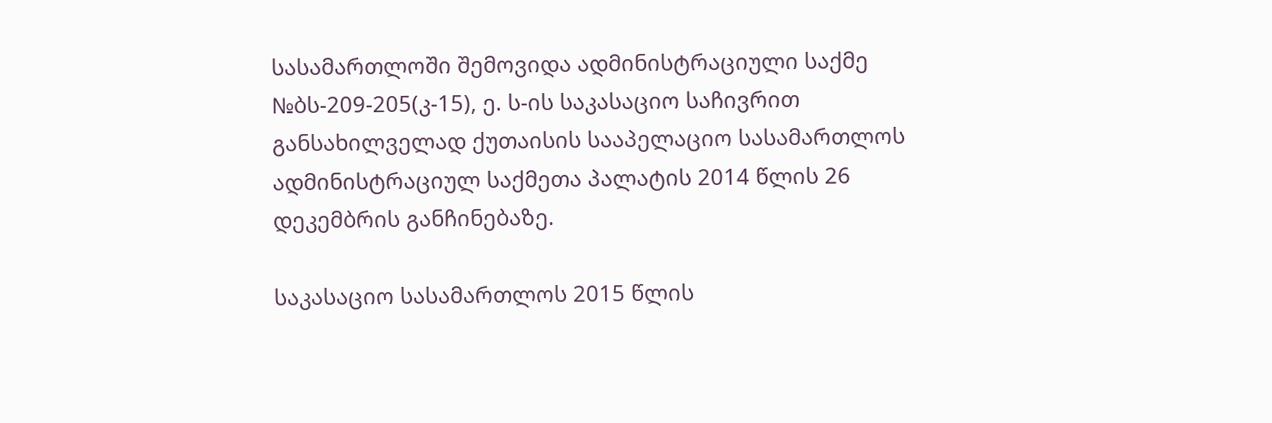სასამართლოში შემოვიდა ადმინისტრაციული საქმე №ბს-209-205(კ-15), ე. ს-ის საკასაციო საჩივრით განსახილველად ქუთაისის სააპელაციო სასამართლოს ადმინისტრაციულ საქმეთა პალატის 2014 წლის 26 დეკემბრის განჩინებაზე.

საკასაციო სასამართლოს 2015 წლის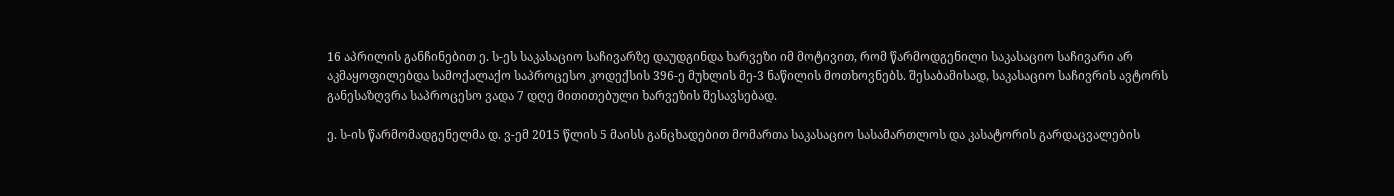16 აპრილის განჩინებით ე. ს-ეს საკასაციო საჩივარზე დაუდგინდა ხარვეზი იმ მოტივით, რომ წარმოდგენილი საკასაციო საჩივარი არ აკმაყოფილებდა სამოქალაქო საპროცესო კოდექსის 396-ე მუხლის მე-3 ნაწილის მოთხოვნებს. შესაბამისად, საკასაციო საჩივრის ავტორს განესაზღვრა საპროცესო ვადა 7 დღე მითითებული ხარვეზის შესავსებად.

ე. ს-ის წარმომადგენელმა დ. ვ-ემ 2015 წლის 5 მაისს განცხადებით მომართა საკასაციო სასამართლოს და კასატორის გარდაცვალების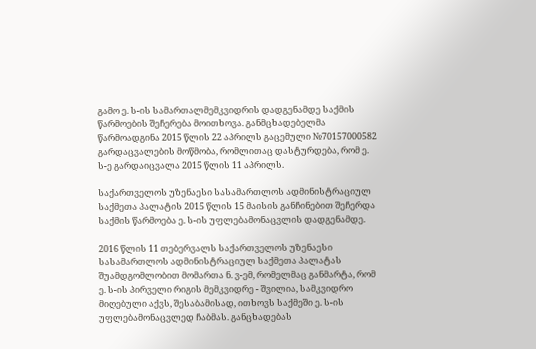გამო ე. ს-ის სამართალმემკვიდრის დადგენამდე საქმის წარმოების შეჩერება მოითხოვა. განმცხადებელმა წარმოადგინა 2015 წლის 22 აპრილს გაცემული №70157000582 გარდაცვალების მოწმობა, რომლითაც დასტურდება, რომ ე. ს-ე გარდაიცვალა 2015 წლის 11 აპრილს.

საქართველოს უზენაესი სასამართლოს ადმინისტრაციულ საქმეთა პალატის 2015 წლის 15 მაისის განჩინებით შეჩერდა საქმის წარმოება ე. ს-ის უფლებამონაცვლის დადგენამდე.

2016 წლის 11 თებერვალს საქართველოს უზენაესი სასამართლოს ადმინისტრაციულ საქმეთა პალატას შუამდგომლობით მომართა ნ. ვ-ემ, რომელმაც განმარტა, რომ ე. ს-ის პირველი რიგის მემკვიდრე - შვილია, სამკვიდრო მიღებული აქვს, შესაბამისად, ითხოვს საქმეში ე. ს-ის უფლებამონაცვლედ ჩაბმას. განცხადებას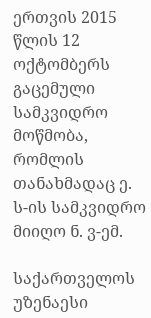ერთვის 2015 წლის 12 ოქტომბერს გაცემული სამკვიდრო მოწმობა, რომლის თანახმადაც ე. ს-ის სამკვიდრო მიიღო ნ. ვ-ემ.

საქართველოს უზენაესი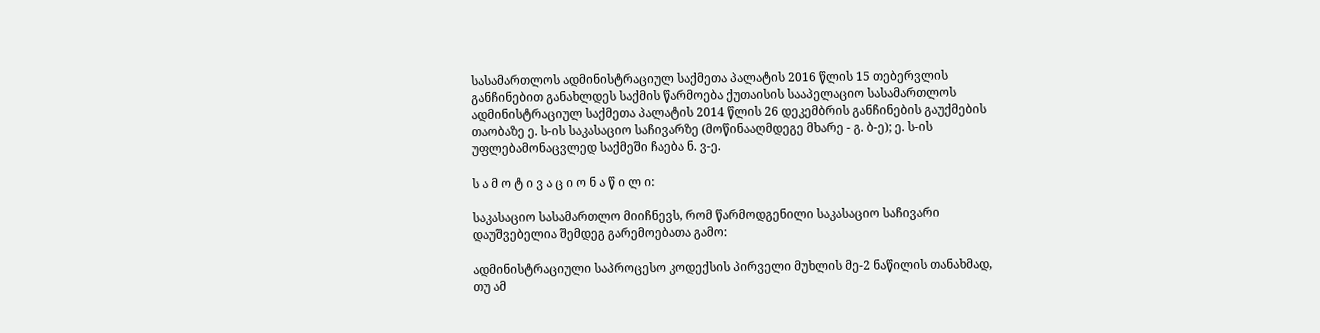სასამართლოს ადმინისტრაციულ საქმეთა პალატის 2016 წლის 15 თებერვლის განჩინებით განახლდეს საქმის წარმოება ქუთაისის სააპელაციო სასამართლოს ადმინისტრაციულ საქმეთა პალატის 2014 წლის 26 დეკემბრის განჩინების გაუქმების თაობაზე ე. ს-ის საკასაციო საჩივარზე (მოწინააღმდეგე მხარე - გ. ბ-ე); ე. ს-ის უფლებამონაცვლედ საქმეში ჩაება ნ. ვ-ე.

ს ა მ ო ტ ი ვ ა ც ი ო ნ ა წ ი ლ ი:

საკასაციო სასამართლო მიიჩნევს, რომ წარმოდგენილი საკასაციო საჩივარი დაუშვებელია შემდეგ გარემოებათა გამო:

ადმინისტრაციული საპროცესო კოდექსის პირველი მუხლის მე-2 ნაწილის თანახმად, თუ ამ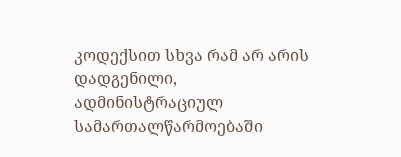კოდექსით სხვა რამ არ არის დადგენილი, ადმინისტრაციულ სამართალწარმოებაში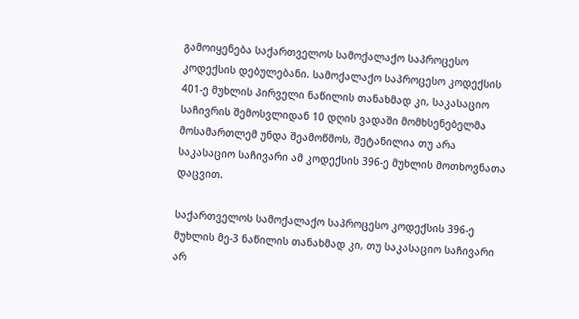გამოიყენება საქართველოს სამოქალაქო საპროცესო კოდექსის დებულებანი. სამოქალაქო საპროცესო კოდექსის 401-ე მუხლის პირველი ნაწილის თანახმად კი, საკასაციო საჩივრის შემოსვლიდან 10 დღის ვადაში მომხსენებელმა მოსამართლემ უნდა შეამოწმოს, შეტანილია თუ არა საკასაციო საჩივარი ამ კოდექსის 396-ე მუხლის მოთხოვნათა დაცვით.

საქართველოს სამოქალაქო საპროცესო კოდექსის 396-ე მუხლის მე-3 ნაწილის თანახმად კი, თუ საკასაციო საჩივარი არ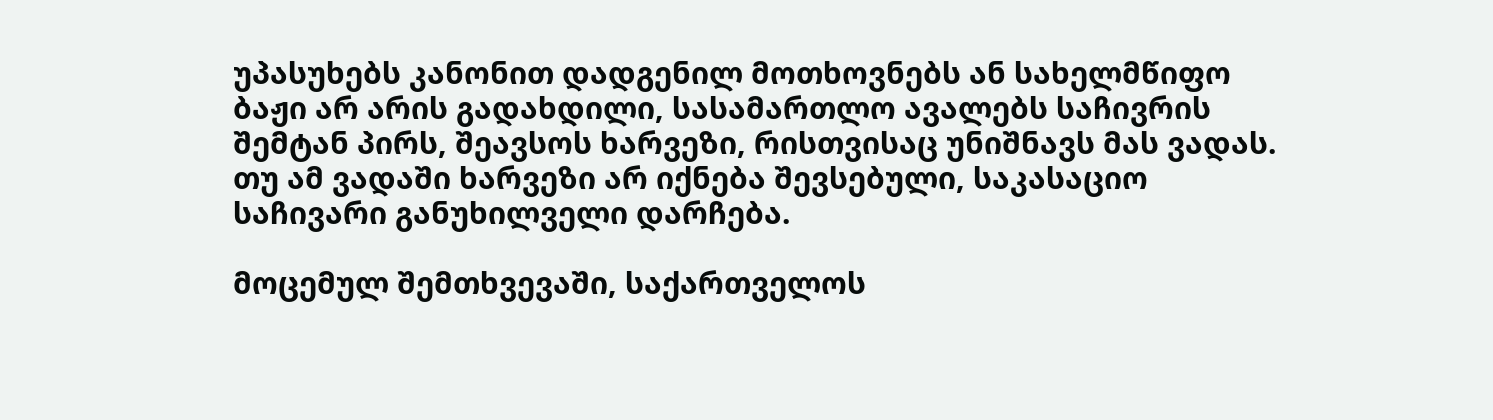უპასუხებს კანონით დადგენილ მოთხოვნებს ან სახელმწიფო ბაჟი არ არის გადახდილი, სასამართლო ავალებს საჩივრის შემტან პირს, შეავსოს ხარვეზი, რისთვისაც უნიშნავს მას ვადას. თუ ამ ვადაში ხარვეზი არ იქნება შევსებული, საკასაციო საჩივარი განუხილველი დარჩება.

მოცემულ შემთხვევაში, საქართველოს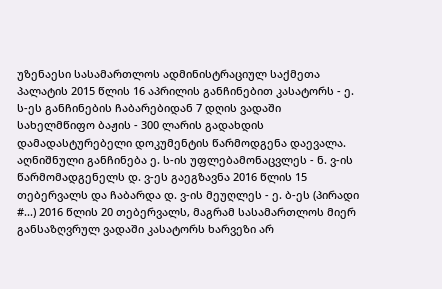უზენაესი სასამართლოს ადმინისტრაციულ საქმეთა პალატის 2015 წლის 16 აპრილის განჩინებით კასატორს - ე. ს-ეს განჩინების ჩაბარებიდან 7 დღის ვადაში სახელმწიფო ბაჟის - 300 ლარის გადახდის დამადასტურებელი დოკუმენტის წარმოდგენა დაევალა. აღნიშნული განჩინება ე. ს-ის უფლებამონაცვლეს - ნ. ვ-ის წარმომადგენელს დ. ვ-ეს გაეგზავნა 2016 წლის 15 თებერვალს და ჩაბარდა დ. ვ-ის მეუღლეს - ე. ბ-ეს (პირადი #...) 2016 წლის 20 თებერვალს, მაგრამ სასამართლოს მიერ განსაზღვრულ ვადაში კასატორს ხარვეზი არ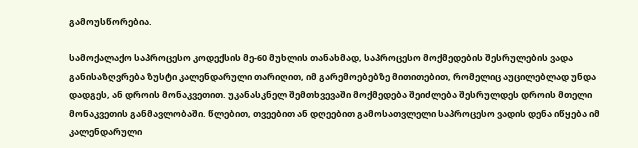გამოუსწორებია.

სამოქალაქო საპროცესო კოდექსის მე-60 მუხლის თანახმად, საპროცესო მოქმედების შესრულების ვადა განისაზღვრება ზუსტი კალენდარული თარიღით, იმ გარემოებებზე მითითებით, რომელიც აუცილებლად უნდა დადგეს, ან დროის მონაკვეთით. უკანასკნელ შემთხვევაში მოქმედება შეიძლება შესრულდეს დროის მთელი მონაკვეთის განმავლობაში. წლებით, თვეებით ან დღეებით გამოსათვლელი საპროცესო ვადის დენა იწყება იმ კალენდარული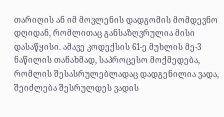თარიღის ან იმ მოვლენის დადგომის მომდევნო დღიდან, რომლითაც განსაზღვრულია მისი დასაწყისი. ამავე კოდექსის 61-ე მუხლის მე-3 ნაწილის თანახმად, საპროცესო მოქმედება, რომლის შესასრულებლადაც დადგენილია ვადა, შეიძლება შესრულდეს ვადის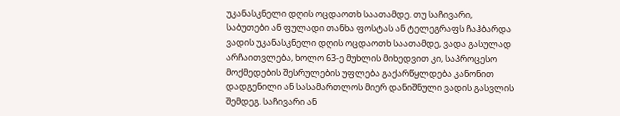უკანასკნელი დღის ოცდაოთხ საათამდე. თუ საჩივარი, საბუთები ან ფულადი თანხა ფოსტას ან ტელეგრაფს ჩაჰბარდა ვადის უკანასკნელი დღის ოცდაოთხ საათამდე, ვადა გასულად არჩაითვლება, ხოლო 63-ე მუხლის მიხედვით კი, საპროცესო მოქმედების შესრულების უფლება გაქარწყლდება კანონით დადგენილი ან სასამართლოს მიერ დანიშნული ვადის გასვლის შემდეგ. საჩივარი ან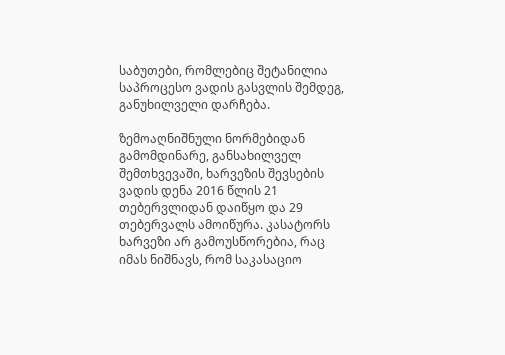საბუთები, რომლებიც შეტანილია საპროცესო ვადის გასვლის შემდეგ, განუხილველი დარჩება.

ზემოაღნიშნული ნორმებიდან გამომდინარე, განსახილველ შემთხვევაში, ხარვეზის შევსების ვადის დენა 2016 წლის 21 თებერვლიდან დაიწყო და 29 თებერვალს ამოიწურა. კასატორს ხარვეზი არ გამოუსწორებია, რაც იმას ნიშნავს, რომ საკასაციო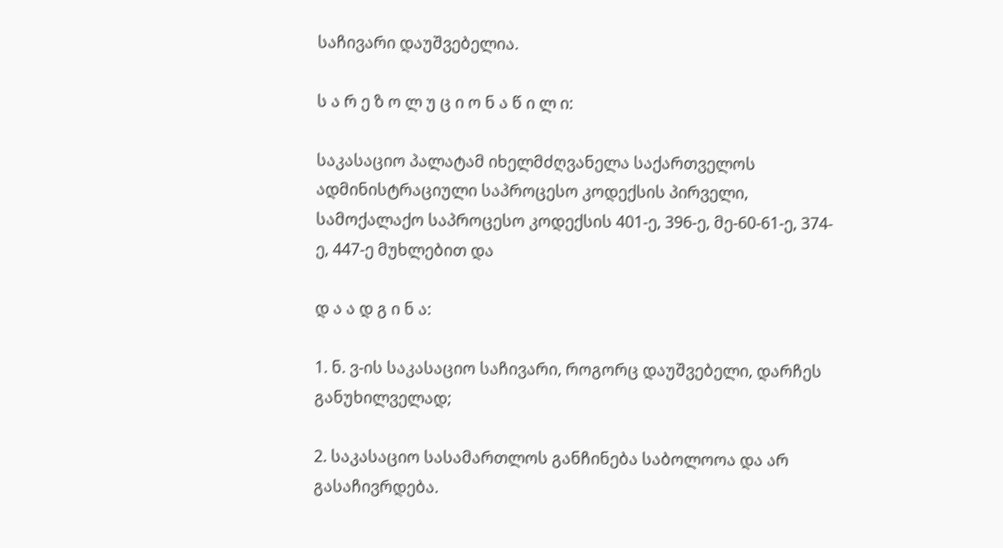საჩივარი დაუშვებელია.

ს ა რ ე ზ ო ლ უ ც ი ო ნ ა წ ი ლ ი:

საკასაციო პალატამ იხელმძღვანელა საქართველოს ადმინისტრაციული საპროცესო კოდექსის პირველი, სამოქალაქო საპროცესო კოდექსის 401-ე, 396-ე, მე-60-61-ე, 374-ე, 447-ე მუხლებით და

დ ა ა დ გ ი ნ ა:

1. ნ. ვ-ის საკასაციო საჩივარი, როგორც დაუშვებელი, დარჩეს განუხილველად;

2. საკასაციო სასამართლოს განჩინება საბოლოოა და არ გასაჩივრდება.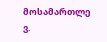მოსამართლე ვ.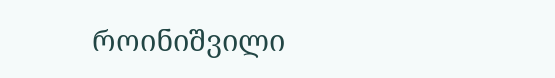როინიშვილი